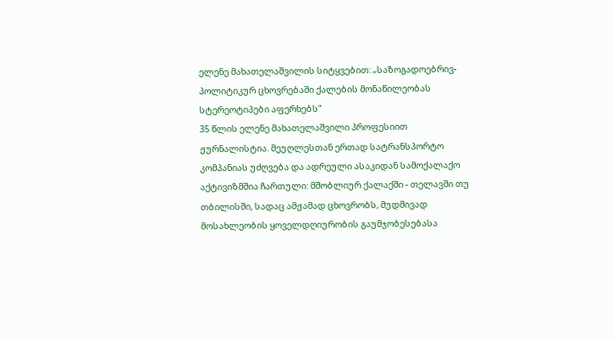ელენე მახათელაშვილის სიტყვებით: „საზოგადოებრივ-პოლიტიკურ ცხოვრებაში ქალების მონაწილეობას სტერეოტიპები აფერხებს“
35 წლის ელენე მახათელაშვილი პროფესიით ჟურნალისტია. მეუღლესთან ერთად სატრანსპორტო კომპანიას უძღვება და ადრეული ასაკიდან სამოქალაქო აქტივიზმშია ჩართული: მშობლიურ ქალაქში - თელავში თუ თბილისში, სადაც ამჟამად ცხოვრობს, მუდმივად მოსახლეობის ყოველდღიურობის გაუმჯობესებასა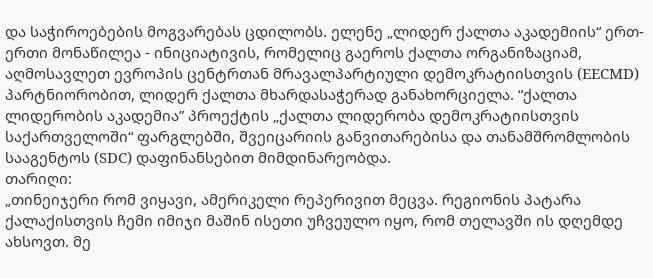და საჭიროებების მოგვარებას ცდილობს. ელენე „ლიდერ ქალთა აკადემიის“ ერთ-ერთი მონაწილეა - ინიციატივის, რომელიც გაეროს ქალთა ორგანიზაციამ, აღმოსავლეთ ევროპის ცენტრთან მრავალპარტიული დემოკრატიისთვის (EECMD) პარტნიორობით, ლიდერ ქალთა მხარდასაჭერად განახორციელა. “ქალთა ლიდერობის აკადემია” პროექტის „ქალთა ლიდერობა დემოკრატიისთვის საქართველოში“ ფარგლებში, შვეიცარიის განვითარებისა და თანამშრომლობის სააგენტოს (SDC) დაფინანსებით მიმდინარეობდა.
თარიღი:
„თინეიჯერი რომ ვიყავი, ამერიკელი რეპერივით მეცვა. რეგიონის პატარა ქალაქისთვის ჩემი იმიჯი მაშინ ისეთი უჩვეულო იყო, რომ თელავში ის დღემდე ახსოვთ. მე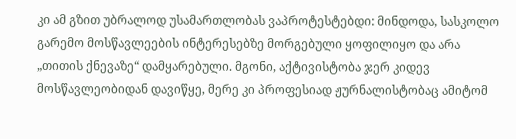კი ამ გზით უბრალოდ უსამართლობას ვაპროტესტებდი: მინდოდა, სასკოლო გარემო მოსწავლეების ინტერესებზე მორგებული ყოფილიყო და არა „თითის ქნევაზე“ დამყარებული. მგონი, აქტივისტობა ჯერ კიდევ მოსწავლეობიდან დავიწყე, მერე კი პროფესიად ჟურნალისტობაც ამიტომ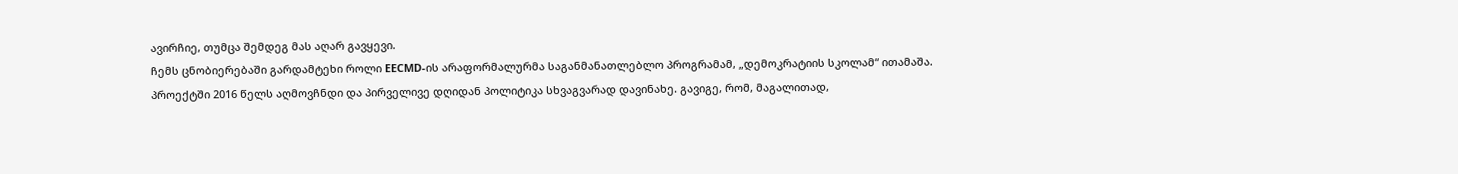ავირჩიე, თუმცა შემდეგ მას აღარ გავყევი.
ჩემს ცნობიერებაში გარდამტეხი როლი EECMD-ის არაფორმალურმა საგანმანათლებლო პროგრამამ, „დემოკრატიის სკოლამ“ ითამაშა. პროექტში 2016 წელს აღმოვჩნდი და პირველივე დღიდან პოლიტიკა სხვაგვარად დავინახე. გავიგე, რომ, მაგალითად,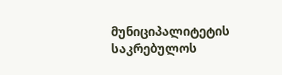მუნიციპალიტეტის საკრებულოს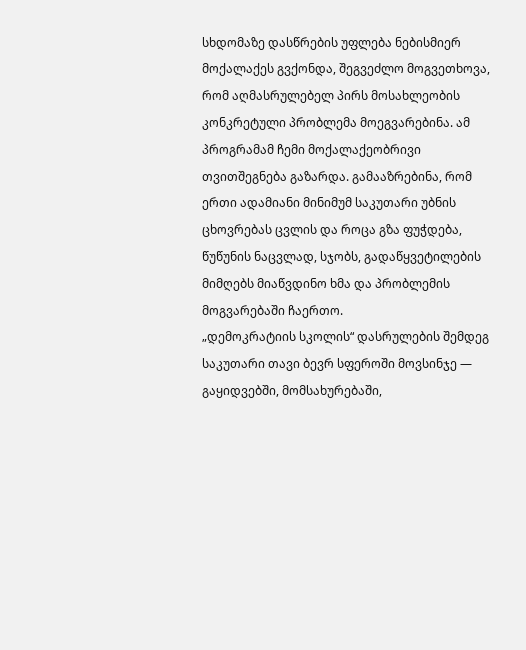სხდომაზე დასწრების უფლება ნებისმიერ მოქალაქეს გვქონდა, შეგვეძლო მოგვეთხოვა, რომ აღმასრულებელ პირს მოსახლეობის კონკრეტული პრობლემა მოეგვარებინა. ამ პროგრამამ ჩემი მოქალაქეობრივი თვითშეგნება გაზარდა. გამააზრებინა, რომ ერთი ადამიანი მინიმუმ საკუთარი უბნის ცხოვრებას ცვლის და როცა გზა ფუჭდება, წუწუნის ნაცვლად, სჯობს, გადაწყვეტილების მიმღებს მიაწვდინო ხმა და პრობლემის მოგვარებაში ჩაერთო.
„დემოკრატიის სკოლის“ დასრულების შემდეგ საკუთარი თავი ბევრ სფეროში მოვსინჯე — გაყიდვებში, მომსახურებაში,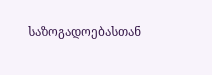საზოგადოებასთან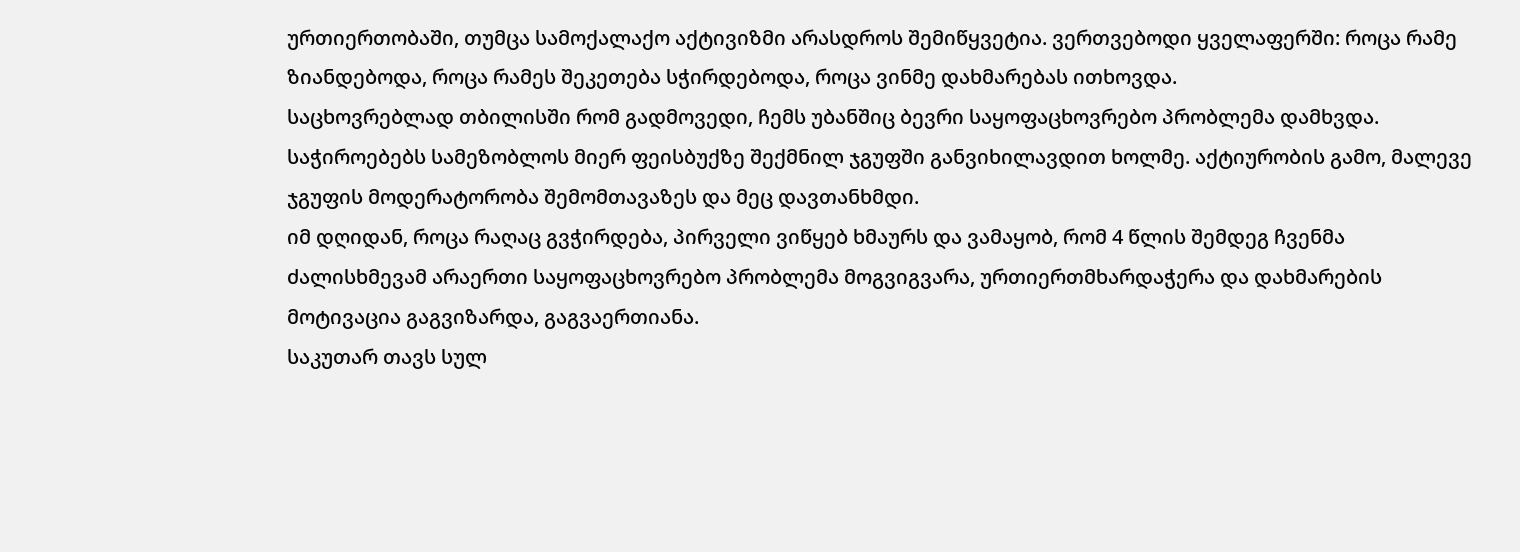ურთიერთობაში, თუმცა სამოქალაქო აქტივიზმი არასდროს შემიწყვეტია. ვერთვებოდი ყველაფერში: როცა რამე ზიანდებოდა, როცა რამეს შეკეთება სჭირდებოდა, როცა ვინმე დახმარებას ითხოვდა.
საცხოვრებლად თბილისში რომ გადმოვედი, ჩემს უბანშიც ბევრი საყოფაცხოვრებო პრობლემა დამხვდა. საჭიროებებს სამეზობლოს მიერ ფეისბუქზე შექმნილ ჯგუფში განვიხილავდით ხოლმე. აქტიურობის გამო, მალევე ჯგუფის მოდერატორობა შემომთავაზეს და მეც დავთანხმდი.
იმ დღიდან, როცა რაღაც გვჭირდება, პირველი ვიწყებ ხმაურს და ვამაყობ, რომ 4 წლის შემდეგ ჩვენმა ძალისხმევამ არაერთი საყოფაცხოვრებო პრობლემა მოგვიგვარა, ურთიერთმხარდაჭერა და დახმარების მოტივაცია გაგვიზარდა, გაგვაერთიანა.
საკუთარ თავს სულ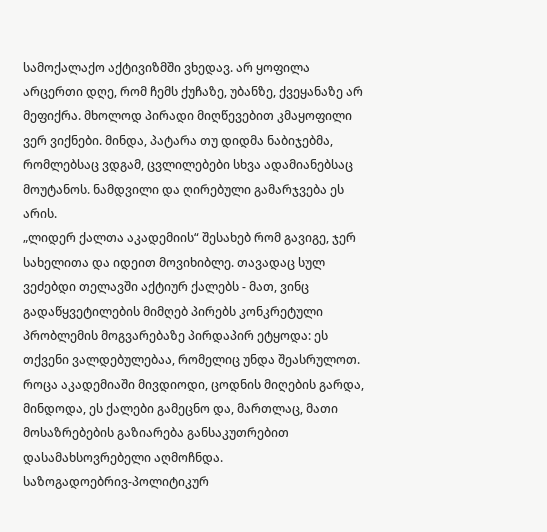სამოქალაქო აქტივიზმში ვხედავ. არ ყოფილა არცერთი დღე, რომ ჩემს ქუჩაზე, უბანზე, ქვეყანაზე არ მეფიქრა. მხოლოდ პირადი მიღწევებით კმაყოფილი ვერ ვიქნები. მინდა, პატარა თუ დიდმა ნაბიჯებმა, რომლებსაც ვდგამ, ცვლილებები სხვა ადამიანებსაც მოუტანოს. ნამდვილი და ღირებული გამარჯვება ეს არის.
„ლიდერ ქალთა აკადემიის“ შესახებ რომ გავიგე, ჯერ სახელითა და იდეით მოვიხიბლე. თავადაც სულ ვეძებდი თელავში აქტიურ ქალებს - მათ, ვინც გადაწყვეტილების მიმღებ პირებს კონკრეტული პრობლემის მოგვარებაზე პირდაპირ ეტყოდა: ეს თქვენი ვალდებულებაა, რომელიც უნდა შეასრულოთ. როცა აკადემიაში მივდიოდი, ცოდნის მიღების გარდა, მინდოდა, ეს ქალები გამეცნო და, მართლაც, მათი მოსაზრებების გაზიარება განსაკუთრებით დასამახსოვრებელი აღმოჩნდა.
საზოგადოებრივ-პოლიტიკურ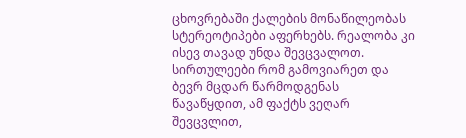ცხოვრებაში ქალების მონაწილეობას სტერეოტიპები აფერხებს. რეალობა კი ისევ თავად უნდა შევცვალოთ. სირთულეები რომ გამოვიარეთ და ბევრ მცდარ წარმოდგენას წავაწყდით, ამ ფაქტს ვეღარ შევცვლით,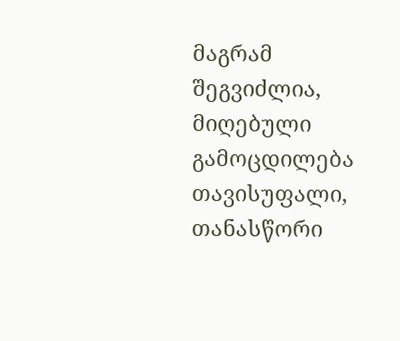მაგრამ შეგვიძლია, მიღებული გამოცდილება თავისუფალი, თანასწორი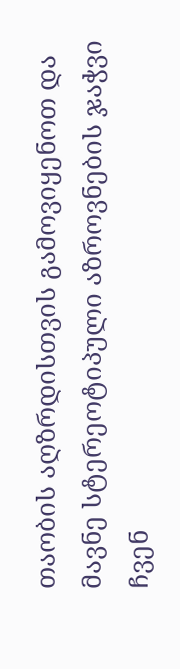თაობის აღზრდისთვის გამოვიყენოთ და მავნე სტერეოტიპული აზროვნების ჯაჭვი ჩვენ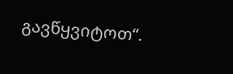გავწყვიტოთ“.